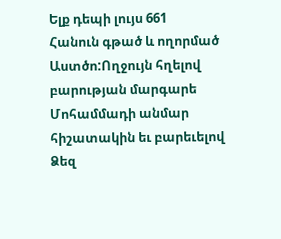Ելք դեպի լույս 661
Հանուն գթած և ողորմած Աստծո:Ողջույն հղելով բարության մարգարե Մոհամմադի անմար հիշատակին եւ բարեւելով Ձեզ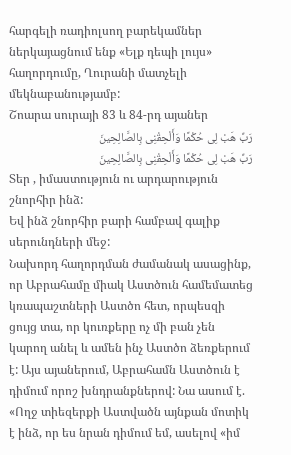հարգելի ռադիոլսող բարեկամներ ներկայացնում ենք «Ելք դեպի լույս» հաղորդումը, Ղուրանի մատչելի մեկնաբանությամբ:
Շոարա սուրայի 83 և 84-րդ այաներ
رَبِّ هَبْ لِی حُکْمًا وَأَلْحِقْنِی بِالصَّالِحِینَ
رَبِّ هَبْ لِی حُکْمًا وَأَلْحِقْنِی بِالصَّالِحِینَ
Տեր , իմաստություն ու արդարություն շնորհիր ինձ:
Եվ ինձ շնորհիր բարի համբավ գալիք սերունդների մեջ:
Նախորդ հաղորդման ժամանակ ասացինք, որ Աբրահամը միակ Աստծուն համեմատեց կռապաշտների Աստծո հետ, որպեսզի ցույց տա, որ կուռքերը ոչ մի բան չեն կարող անել և ամեն ինչ Աստծո ձեռքերում է: Այս այաներում, Աբրահամն Աստծուն է դիմում որոշ խնդրանքներով: Նա ասում է. «Ողջ տիեզերքի Աստվածն այնքան մոտիկ է ինձ, որ ես նրան դիմում եմ, ասելով «իմ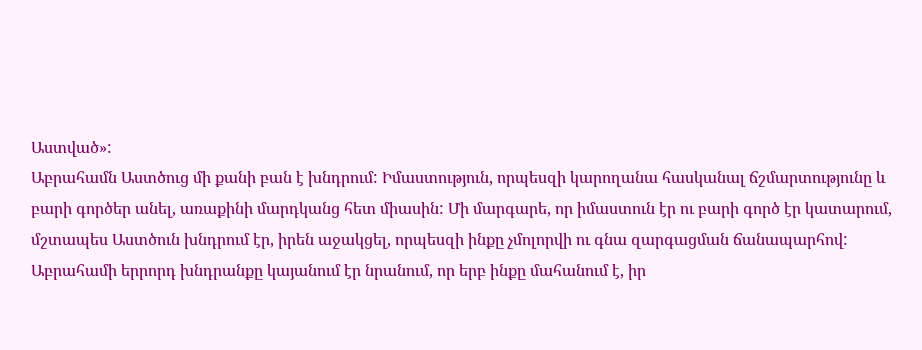Աստված»:
Աբրահամն Աստծուց մի քանի բան է խնդրում: Իմաստություն, որպեսզի կարողանա հասկանալ ճշմարտությունը և բարի գործեր անել, առաքինի մարդկանց հետ միասին: Մի մարգարե, որ իմաստուն էր ու բարի գործ էր կատարում, մշտապես Աստծուն խնդրում էր, իրեն աջակցել, որպեսզի ինքը չմոլորվի ու գնա զարգացման ճանապարհով: Աբրահամի երրորդ խնդրանքը կայանում էր նրանում, որ երբ ինքը մահանում է, իր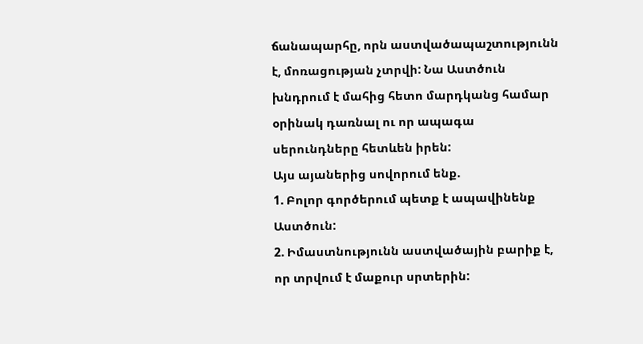ճանապարհը, որն աստվածապաշտությունն է, մոռացության չտրվի: Նա Աստծուն խնդրում է մահից հետո մարդկանց համար օրինակ դառնալ ու որ ապագա սերունդները հետևեն իրեն:
Այս այաներից սովորում ենք.
1. Բոլոր գործերում պետք է ապավինենք Աստծուն:
2. Իմաստնությունն աստվածային բարիք է, որ տրվում է մաքուր սրտերին: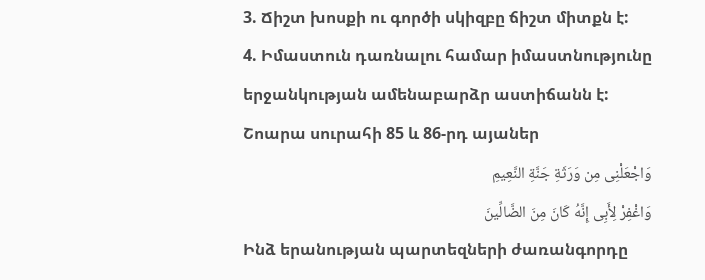3. Ճիշտ խոսքի ու գործի սկիզբը ճիշտ միտքն է:
4. Իմաստուն դառնալու համար իմաստնությունը երջանկության ամենաբարձր աստիճանն է:
Շոարա սուրահի 85 և 86-րդ այաներ
وَاجْعَلْنِی مِن وَرَثَةِ جَنَّةِ النَّعِیمِ
وَاغْفِرْ لِأَبِی إِنَّهُ کَانَ مِنَ الضَّالِّینَ
Ինձ երանության պարտեզների ժառանգորդը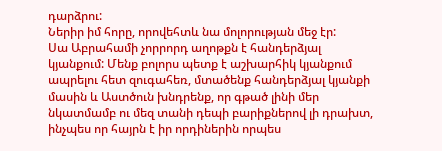դարձրու:
Ներիր իմ հորը, որովեհտև նա մոլորության մեջ էր:
Սա Աբրահամի չորրորդ աղոթքն է հանդերձյալ կյանքում: Մենք բոլորս պետք է աշխարհիկ կյանքում ապրելու հետ զուգահեռ, մտածենք հանդերձյալ կյանքի մասին և Աստծուն խնդրենք, որ գթած լինի մեր նկատմամբ ու մեզ տանի դեպի բարիքներով լի դրախտ, ինչպես որ հայրն է իր որդիներին որպես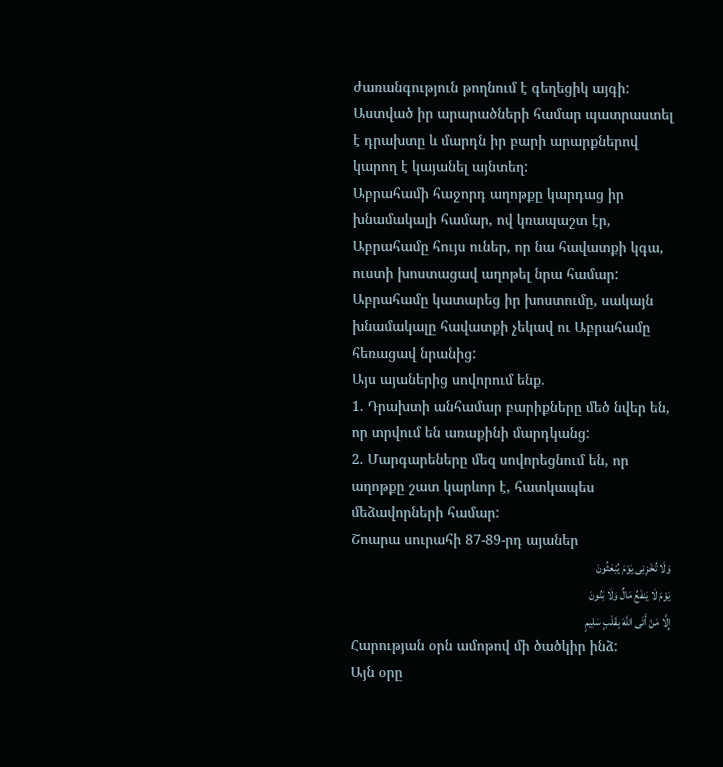ժառանգություն թողնում է գեղեցիկ այգի: Աստված իր արարածների համար պատրաստել է դրախտը և մարդն իր բարի արարքներով կարող է կայանել այնտեղ:
Աբրահամի հաջորդ աղոթքը կարդաց իր խնամակալի համար, ով կռապաշտ էր, Աբրահամը հույս ուներ, որ նա հավատքի կգա, ուստի խոստացավ աղոթել նրա համար: Աբրահամը կատարեց իր խոստումը, սակայն խնամակալը հավատքի չեկավ ու Աբրահամը հեռացավ նրանից:
Այս այաներից սովորում ենք.
1. Դրախտի անհամար բարիքները մեծ նվեր են, որ տրվում են առաքինի մարդկանց:
2. Մարգարեները մեզ սովորեցնում են, որ աղոթքը շատ կարևոր է, հատկապես մեձավորների համար:
Շոարա սուրահի 87-89-րդ այաներ
وَلَا تُخْزِنِی یَوْمَ یُبْعَثُونَ
یَوْمَ لَا یَنفَعُ مَالٌ وَلَا بَنُونَ
إِلَّا مَنْ أَتَى اللَّهَ بِقَلْبٍ سَلِیمٍ
Հարության օրն ամոթով մի ծածկիր ինձ:
Այն օրը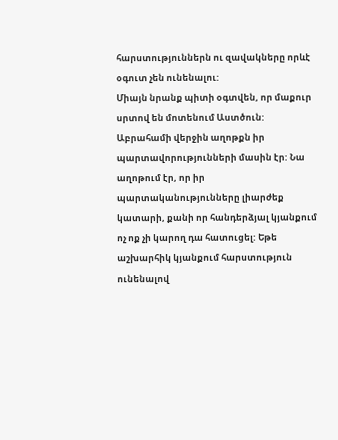հարստություններն ու զավակները որևէ օգուտ չեն ունենալու:
Միայն նրանք պիտի օգտվեն, որ մաքուր սրտով են մոտենում Աստծուն:
Աբրահամի վերջին աղոթքն իր պարտավորությունների մասին էր: Նա աղոթում էր, որ իր պարտականությունները լիարժեք կատարի, քանի որ հանդերձյալ կյանքում ոչ ոք չի կարող դա հատուցել: Եթե աշխարհիկ կյանքում հարստություն ունենալով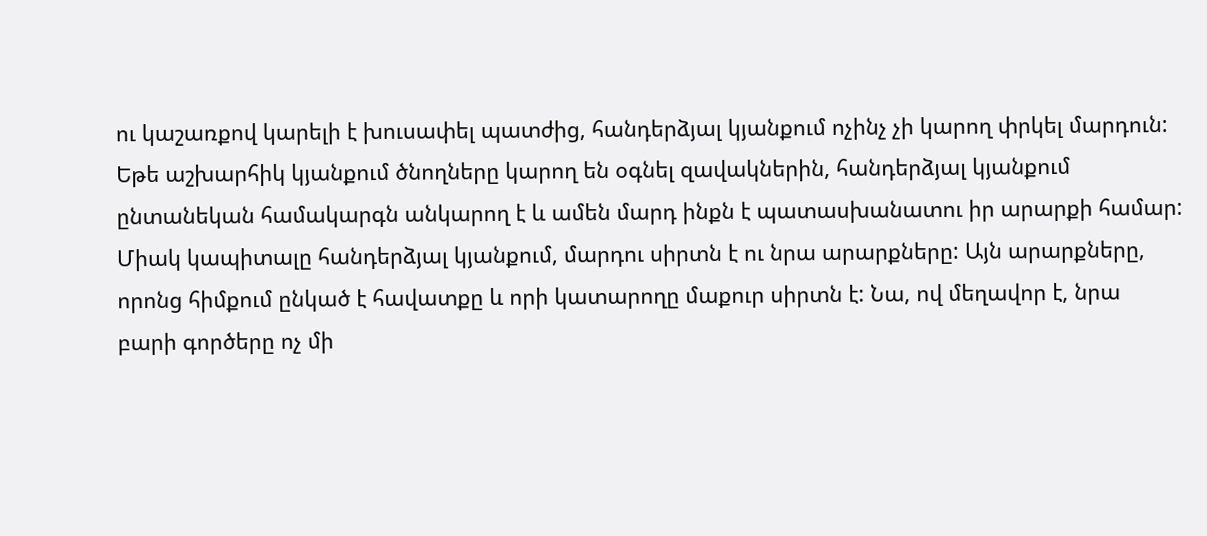ու կաշառքով կարելի է խուսափել պատժից, հանդերձյալ կյանքում ոչինչ չի կարող փրկել մարդուն: Եթե աշխարհիկ կյանքում ծնողները կարող են օգնել զավակներին, հանդերձյալ կյանքում ընտանեկան համակարգն անկարող է և ամեն մարդ ինքն է պատասխանատու իր արարքի համար: Միակ կապիտալը հանդերձյալ կյանքում, մարդու սիրտն է ու նրա արարքները: Այն արարքները, որոնց հիմքում ընկած է հավատքը և որի կատարողը մաքուր սիրտն է: Նա, ով մեղավոր է, նրա բարի գործերը ոչ մի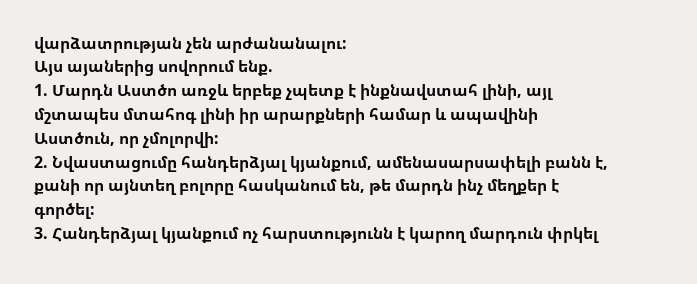վարձատրության չեն արժանանալու:
Այս այաներից սովորում ենք.
1. Մարդն Աստծո առջև երբեք չպետք է ինքնավստահ լինի, այլ մշտապես մտահոգ լինի իր արարքների համար և ապավինի Աստծուն, որ չմոլորվի:
2. Նվաստացումը հանդերձյալ կյանքում, ամենասարսափելի բանն է, քանի որ այնտեղ բոլորը հասկանում են, թե մարդն ինչ մեղքեր է գործել:
3. Հանդերձյալ կյանքում ոչ հարստությունն է կարող մարդուն փրկել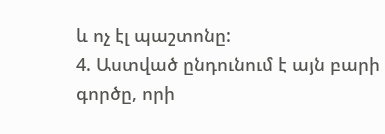և ոչ էլ պաշտոնը:
4. Աստված ընդունում է այն բարի գործը, որի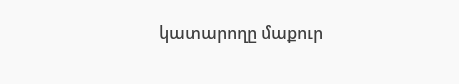կատարողը մաքուր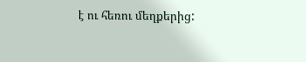է ու հեռու մեղքերից: